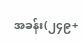အခန်း(၂၄၉+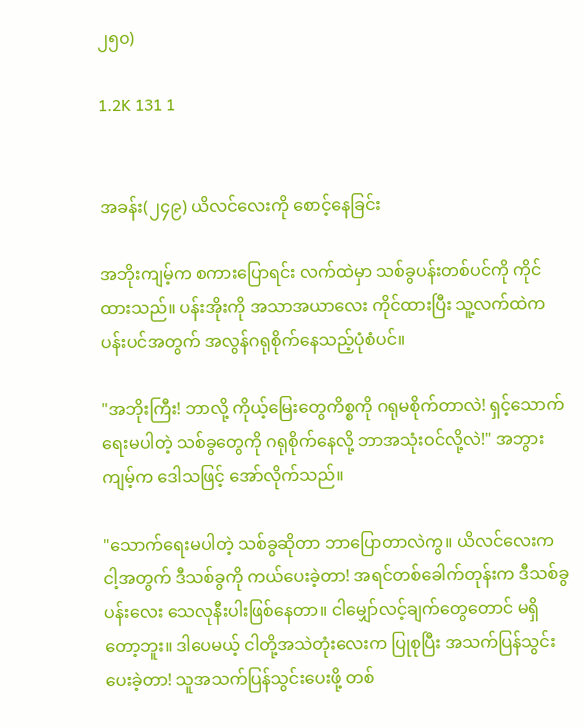၂၅၀)

1.2K 131 1


အခန်း(၂၄၉) ယိလင်လေးကို စောင့်နေခြင်း

အဘိုးကျမ့်က စကားပြောရင်း လက်ထဲမှာ သစ်ခွပန်းတစ်ပင်ကို ကိုင်ထားသည်။ ပန်းအိုးကို အသာအယာလေး ကိုင်ထားပြီး သူ့လက်ထဲက ပန်းပင်အတွက် အလွန်ဂရုစိုက်နေသည့်ပုံစံပင်။

"အဘိုးကြီး! ဘာလို့ ကိုယ့်မြေးတွေကိစ္စကို ဂရုမစိုက်တာလဲ! ရှင့်သောက်ရေးမပါတဲ့ သစ်ခွတွေကို ဂရုစိုက်နေလို့ ဘာအသုံးဝင်လို့လဲ!" အဘွားကျမ့်က ဒေါသဖြင့် အော်လိုက်သည်။

"သောက်ရေးမပါတဲ့ သစ်ခွဆိုတာ ဘာပြောတာလဲကွ။ ယိလင်လေးက ငါ့အတွက် ဒီသစ်ခွကို ကယ်ပေးခဲ့တာ! အရင်တစ်ခေါက်တုန်းက ဒီသစ်ခွပန်းလေး သေလုနီးပါးဖြစ်နေတာ။ ငါမျှော်လင့်ချက်တွေတောင် မရှိတော့ဘူး။ ဒါပေမယ့် ငါတို့အသဲတုံးလေးက ပြုစုပြီး အသက်ပြန်သွင်းပေးခဲ့တာ! သူအသက်ပြန်သွင်းပေးဖို့ တစ်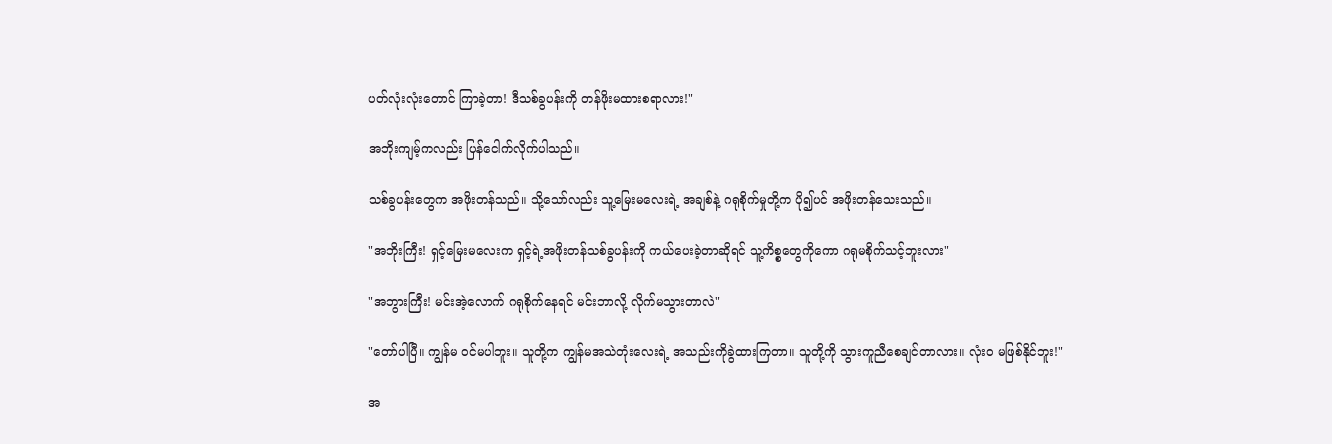ပတ်လုံးလုံးတောင် ကြာခဲ့တာ! ဒီသစ်ခွပန်းကို တန်ဖိုးမထားစရာလား!"

အဘိုးကျမ့်ကလည်း ပြန်ငေါက်လိုက်ပါသည်။

သစ်ခွပန်းတွေက အဖိုးတန်သည်။ သို့သော်လည်း သူ့မြေးမလေးရဲ့ အချစ်နဲ့ ဂရုစိုက်မှုတို့က ပို၍ပင် အဖိုးတန်သေးသည်။

"အဘိုးကြီး! ရှင့်မြေးမလေးက ရှင့်ရဲ့အဖိုးတန်သစ်ခွပန်းကို ကယ်ပေးခဲ့တာဆိုရင် သူ့ကိစ္စတွေကိုကော ဂရုမစိုက်သင့်ဘူးလား"

"အဘွားကြီး! မင်းအဲ့လောက် ဂရုစိုက်နေရင် မင်းဘာလို့ လိုက်မသွားတာလဲ"

"တော်ပါပြီ။ ကျွန်မ ဝင်မပါဘူး။ သူတို့က ကျွန်မအသဲတုံးလေးရဲ့ အသည်းကိုခွဲထားကြတာ။ သူတို့ကို သွားကူညီစေချင်တာလား။ လုံးဝ မဖြစ်နိုင်ဘူး!"

အ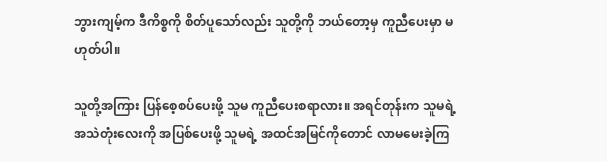ဘွားကျမ့်က ဒီကိစ္စကို စိတ်ပူသော်လည်း သူတို့ကို ဘယ်တော့မှ ကူညီပေးမှာ မဟုတ်ပါ။

သူတို့အကြား ပြန်စေ့စပ်ပေးဖို့ သူမ ကူညီပေးစရာလား။ အရင်တုန်းက သူမရဲ့ အသဲတုံးလေးကို အပြစ်ပေးဖို့ သူမရဲ့ အထင်အမြင်ကိုတောင် လာမမေးခဲ့ကြ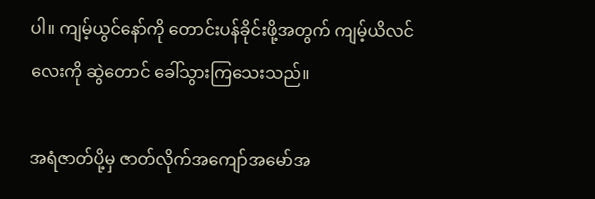ပါ။ ကျမ့်ယွင်နော်ကို တောင်းပန်ခိုင်းဖို့အတွက် ကျမ့်ယိလင်လေးကို ဆွဲတောင် ခေါ်သွားကြသေးသည်။

အရံဇာတ်ပို့မှ ဇာတ်လိုက်အကျော်အမော်အ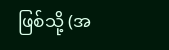ဖြစ်သို့ (အ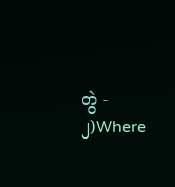တွဲ - ၂)Where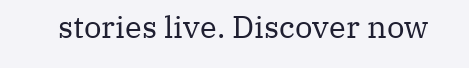stories live. Discover now